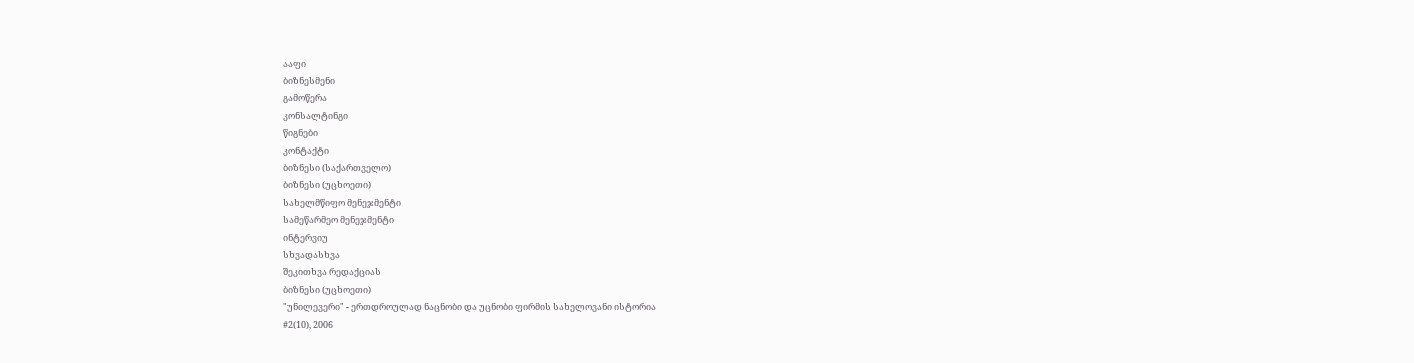ააფი
ბიზნესმენი
გამოწერა
კონსალტინგი
წიგნები
კონტაქტი
ბიზნესი (საქართველო)
ბიზნესი (უცხოეთი)
სახელმწიფო მენეჯმენტი
სამეწარმეო მენეჯმენტი
ინტერვიუ
სხვადასხვა
შეკითხვა რედაქციას
ბიზნესი (უცხოეთი)
"უნილევერი" - ერთდროულად ნაცნობი და უცნობი ფირმის სახელოვანი ისტორია
#2(10), 2006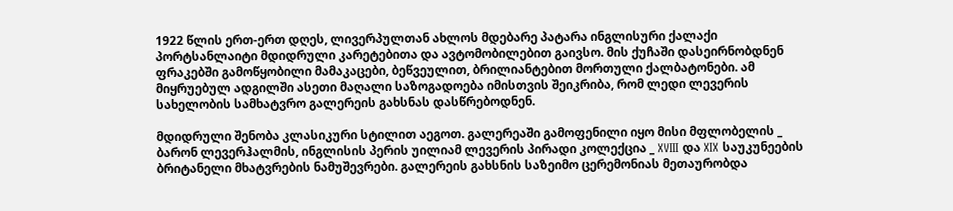1922 წლის ერთ-ერთ დღეს, ლივერპულთან ახლოს მდებარე პატარა ინგლისური ქალაქი პორტსანლაიტი მდიდრული კარეტებითა და ავტომობილებით გაივსო. მის ქუჩაში დასეირნობდნენ ფრაკებში გამოწყობილი მამაკაცები, ბეწვეულით, ბრილიანტებით მორთული ქალბატონები. ამ მიყრუებულ ადგილში ასეთი მაღალი საზოგადოება იმისთვის შეიკრიბა, რომ ლედი ლევერის სახელობის სამხატვრო გალერეის გახსნას დასწრებოდნენ.

მდიდრული შენობა კლასიკური სტილით აეგოთ. გალერეაში გამოფენილი იყო მისი მფლობელის _ ბარონ ლევერჰალმის, ინგლისის პერის უილიამ ლევერის პირადი კოლექცია _ XVIII და XIX საუკუნეების ბრიტანელი მხატვრების ნამუშევრები. გალერეის გახსნის საზეიმო ცერემონიას მეთაურობდა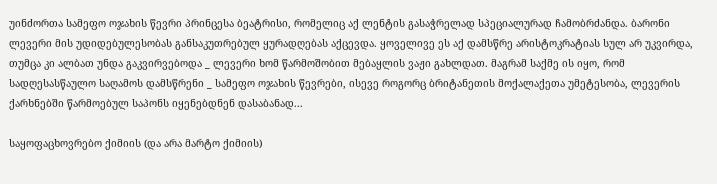უინძორთა სამეფო ოჯახის წევრი პრინცესა ბეატრისი, რომელიც აქ ლენტის გასაჭრელად სპეციალურად ჩამობრძანდა. ბარონი ლევერი მის უდიდებულესობას განსაკუთრებულ ყურადღებას აქცევდა. ყოველივე ეს აქ დამსწრე არისტოკრატიას სულ არ უკვირდა, თუმცა კი ალბათ უნდა გაკვირვებოდა _ ლევერი ხომ წარმოშობით მებაყლის ვაჟი გახლდათ. მაგრამ საქმე ის იყო, რომ სადღესასწაულო საღამოს დამსწრენი _ სამეფო ოჯახის წევრები, ისევე როგორც ბრიტანეთის მოქალაქეთა უმეტესობა, ლევერის ქარხნებში წარმოებულ საპონს იყენებდნენ დასაბანად...

საყოფაცხოვრებო ქიმიის (და არა მარტო ქიმიის)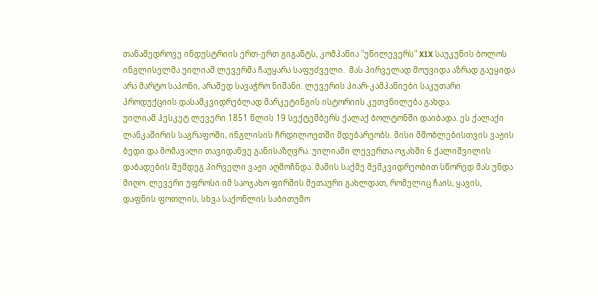თანამედროვე ინდუსტრიის ერთ-ერთ გიგანტს, კომპანია "უნილევერს" XIX საუკუნის ბოლოს ინგლისელმა უილიამ ლევერმა ჩაუყარა საფუძველი.  მას პირველად მოუვიდა აზრად გაეყიდა არა მარტო საპონი, არამედ სავაჭრო ნიშანი. ლევერის პიარ-კამპანიები საკუთარი პროდუქციის დასამკვიდრებლად მარკეტინგის ისტორიის კუთვნილება გახდა.
უილიამ ჰესკეტ ლევერი 1851 წლის 19 სექტემბერს ქალაქ ბოლტონში დაიბადა. ეს ქალაქი ლანკაშირის საგრაფოში, ინგლისის ჩრდილოეთში მდებარეობს. მისი მშობლებისთვის ვაჟის ბედი და მომავალი თავიდანვე განისაზღვრა. უილიამი ლევერთა ოჯახში 6 ქალიშვილის დაბადების შემდეგ პირველი ვაჟი აღმოჩნდა. მამის საქმე მემკვიდრეობით სწორედ მას უნდა მიღო. ლევერი უფროსი იმ საოჯახო ფირმის მეთაური გახლდათ, რომელიც ჩაის, ყავის, დაფნის ფოთლის, სხვა საქონლის საბითუმო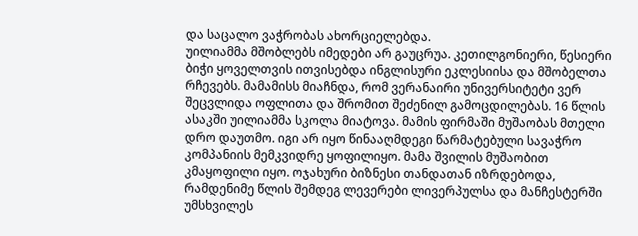და საცალო ვაჭრობას ახორციელებდა.
უილიამმა მშობლებს იმედები არ გაუცრუა. კეთილგონიერი, წესიერი ბიჭი ყოველთვის ითვისებდა ინგლისური ეკლესიისა და მშობელთა რჩევებს. მამამისს მიაჩნდა, რომ ვერანაირი უნივერსიტეტი ვერ შეცვლიდა ოფლითა და შრომით შეძენილ გამოცდილებას. 16 წლის ასაკში უილიამმა სკოლა მიატოვა. მამის ფირმაში მუშაობას მთელი დრო დაუთმო. იგი არ იყო წინააღმდეგი წარმატებული სავაჭრო კომპანიის მემკვიდრე ყოფილიყო. მამა შვილის მუშაობით კმაყოფილი იყო. ოჯახური ბიზნესი თანდათან იზრდებოდა, რამდენიმე წლის შემდეგ ლევერები ლივერპულსა და მანჩესტერში უმსხვილეს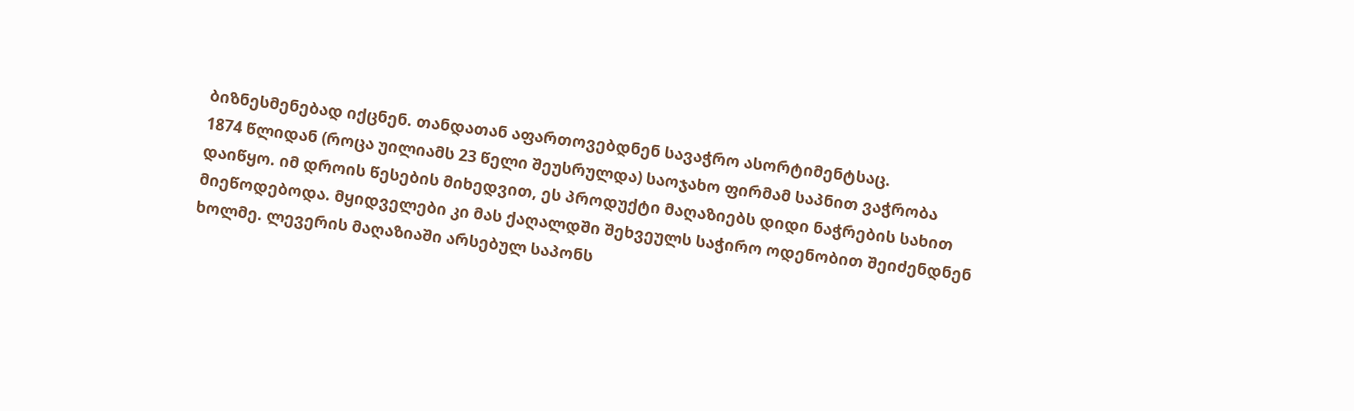ბიზნესმენებად იქცნენ. თანდათან აფართოვებდნენ სავაჭრო ასორტიმენტსაც.
1874 წლიდან (როცა უილიამს 23 წელი შეუსრულდა) საოჯახო ფირმამ საპნით ვაჭრობა დაიწყო. იმ დროის წესების მიხედვით, ეს პროდუქტი მაღაზიებს დიდი ნაჭრების სახით მიეწოდებოდა. მყიდველები კი მას ქაღალდში შეხვეულს საჭირო ოდენობით შეიძენდნენ ხოლმე. ლევერის მაღაზიაში არსებულ საპონს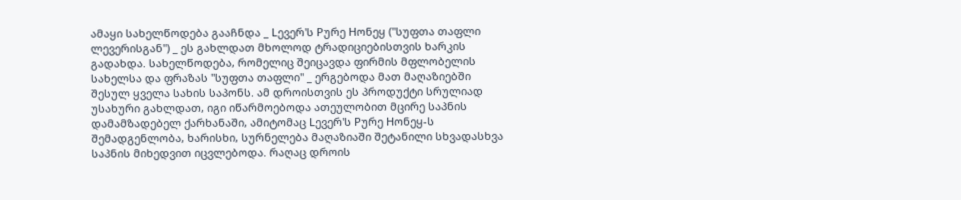ამაყი სახელწოდება გააჩნდა _ Lევერ'ს Pურე Hონეყ ("სუფთა თაფლი ლევერისგან") _ ეს გახლდათ მხოლოდ ტრადიციებისთვის ხარკის გადახდა. სახელწოდება, რომელიც შეიცავდა ფირმის მფლობელის სახელსა და ფრაზას "სუფთა თაფლი" _ ერგებოდა მათ მაღაზიებში შესულ ყველა სახის საპონს. ამ დროისთვის ეს პროდუქტი სრულიად უსახური გახლდათ, იგი იწარმოებოდა ათეულობით მცირე საპნის დამამზადებელ ქარხანაში, ამიტომაც Lევერ'ს Pურე Hონეყ-ს შემადგენლობა, ხარისხი, სურნელება მაღაზიაში შეტანილი სხვადასხვა საპნის მიხედვით იცვლებოდა. რაღაც დროის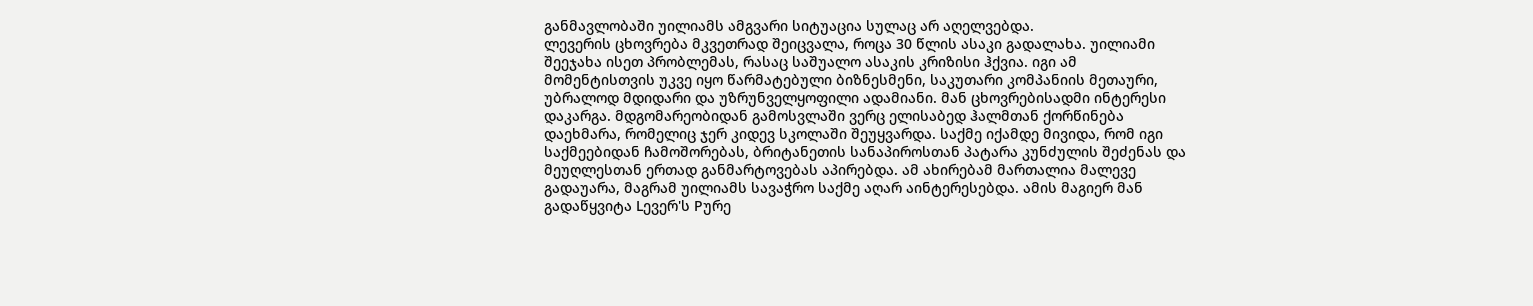განმავლობაში უილიამს ამგვარი სიტუაცია სულაც არ აღელვებდა.
ლევერის ცხოვრება მკვეთრად შეიცვალა, როცა 30 წლის ასაკი გადალახა. უილიამი შეეჯახა ისეთ პრობლემას, რასაც საშუალო ასაკის კრიზისი ჰქვია. იგი ამ მომენტისთვის უკვე იყო წარმატებული ბიზნესმენი, საკუთარი კომპანიის მეთაური, უბრალოდ მდიდარი და უზრუნველყოფილი ადამიანი. მან ცხოვრებისადმი ინტერესი დაკარგა. მდგომარეობიდან გამოსვლაში ვერც ელისაბედ ჰალმთან ქორწინება დაეხმარა, რომელიც ჯერ კიდევ სკოლაში შეუყვარდა. საქმე იქამდე მივიდა, რომ იგი საქმეებიდან ჩამოშორებას, ბრიტანეთის სანაპიროსთან პატარა კუნძულის შეძენას და მეუღლესთან ერთად განმარტოვებას აპირებდა. ამ ახირებამ მართალია მალევე გადაუარა, მაგრამ უილიამს სავაჭრო საქმე აღარ აინტერესებდა. ამის მაგიერ მან გადაწყვიტა Lევერ'ს Pურე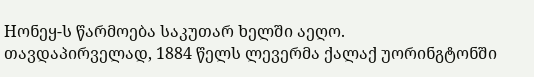Hონეყ-ს წარმოება საკუთარ ხელში აეღო.
თავდაპირველად, 1884 წელს ლევერმა ქალაქ უორინგტონში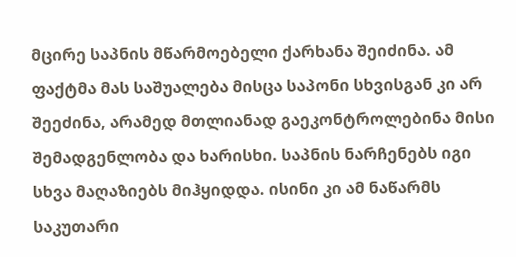მცირე საპნის მწარმოებელი ქარხანა შეიძინა. ამ ფაქტმა მას საშუალება მისცა საპონი სხვისგან კი არ შეეძინა, არამედ მთლიანად გაეკონტროლებინა მისი შემადგენლობა და ხარისხი. საპნის ნარჩენებს იგი სხვა მაღაზიებს მიჰყიდდა. ისინი კი ამ ნაწარმს საკუთარი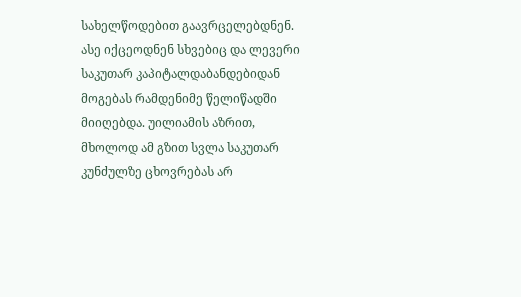სახელწოდებით გაავრცელებდნენ. ასე იქცეოდნენ სხვებიც და ლევერი საკუთარ კაპიტალდაბანდებიდან მოგებას რამდენიმე წელიწადში მიიღებდა. უილიამის აზრით, მხოლოდ ამ გზით სვლა საკუთარ კუნძულზე ცხოვრებას არ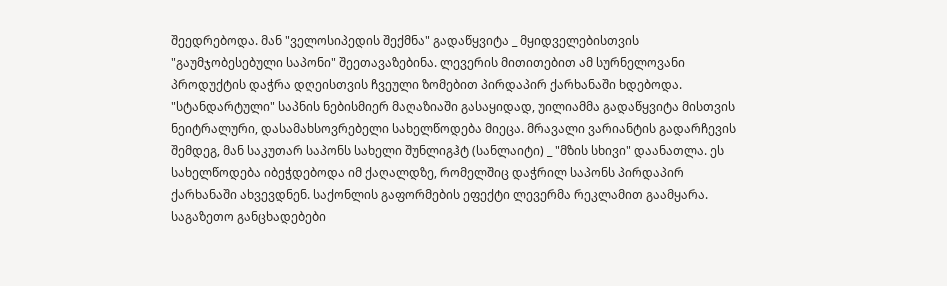შეედრებოდა. მან "ველოსიპედის შექმნა" გადაწყვიტა _ მყიდველებისთვის "გაუმჯობესებული საპონი" შეეთავაზებინა. ლევერის მითითებით ამ სურნელოვანი პროდუქტის დაჭრა დღეისთვის ჩვეული ზომებით პირდაპირ ქარხანაში ხდებოდა.
"სტანდარტული" საპნის ნებისმიერ მაღაზიაში გასაყიდად, უილიამმა გადაწყვიტა მისთვის ნეიტრალური, დასამახსოვრებელი სახელწოდება მიეცა. მრავალი ვარიანტის გადარჩევის შემდეგ, მან საკუთარ საპონს სახელი შუნლიგჰტ (სანლაიტი) _ "მზის სხივი" დაანათლა. ეს სახელწოდება იბეჭდებოდა იმ ქაღალდზე, რომელშიც დაჭრილ საპონს პირდაპირ ქარხანაში ახვევდნენ. საქონლის გაფორმების ეფექტი ლევერმა რეკლამით გაამყარა. საგაზეთო განცხადებები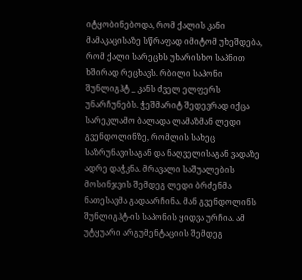იტყობინებოდა, რომ ქალის კანი მამაკაცისაზე სწრაფად იმიტომ უხეშდება, რომ ქალი სარეცხს უხარისხო საპნით ხშირად რეცხავს. რბილი საპონი შუნლიგჰტ _ კანს ძველ ელფერს უნარჩუნებს. ჭეშმარიტ შედევრად იქცა სარეკლამო ბალადა ლამაზმან ლედი გვენდოლინზე, რომლის სახეც საზრუნავისაგან და ნაღველისაგან ვადაზე ადრე დაჭკნა. მრავალი საშუალების მოსინჯვის შემდეგ ლედი ბრძენმა ნათესავმა გადაარჩინა. მან გვენდოლინს შუნლიგჰტ-ის საპონის ყიდვა ურჩია. ამ უტყუარი არგუმენტაციის შემდეგ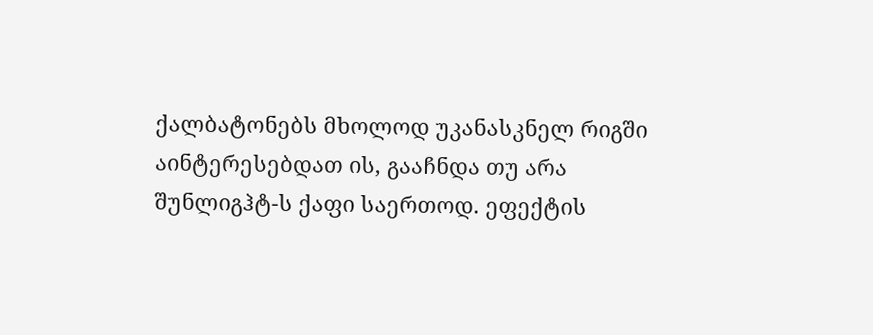ქალბატონებს მხოლოდ უკანასკნელ რიგში აინტერესებდათ ის, გააჩნდა თუ არა შუნლიგჰტ-ს ქაფი საერთოდ. ეფექტის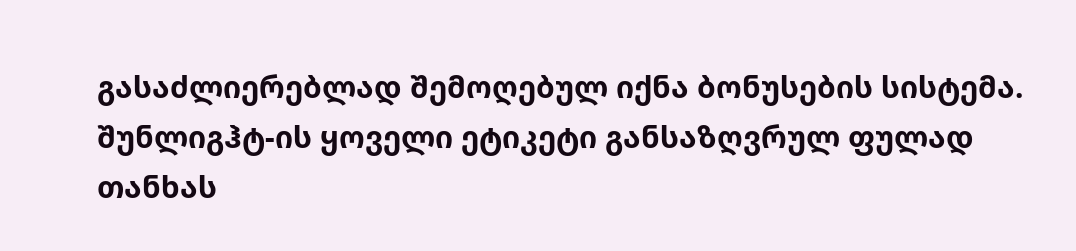გასაძლიერებლად შემოღებულ იქნა ბონუსების სისტემა. შუნლიგჰტ-ის ყოველი ეტიკეტი განსაზღვრულ ფულად თანხას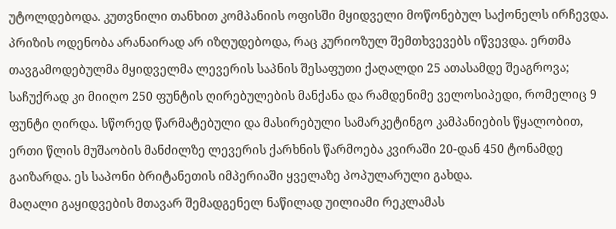უტოლდებოდა. კუთვნილი თანხით კომპანიის ოფისში მყიდველი მოწონებულ საქონელს ირჩევდა. პრიზის ოდენობა არანაირად არ იზღუდებოდა, რაც კურიოზულ შემთხვევებს იწვევდა. ერთმა თავგამოდებულმა მყიდველმა ლევერის საპნის შესაფუთი ქაღალდი 25 ათასამდე შეაგროვა; საჩუქრად კი მიიღო 250 ფუნტის ღირებულების მანქანა და რამდენიმე ველოსიპედი, რომელიც 9 ფუნტი ღირდა. სწორედ წარმატებული და მასირებული სამარკეტინგო კამპანიების წყალობით, ერთი წლის მუშაობის მანძილზე ლევერის ქარხნის წარმოება კვირაში 20-დან 450 ტონამდე გაიზარდა. ეს საპონი ბრიტანეთის იმპერიაში ყველაზე პოპულარული გახდა.
მაღალი გაყიდვების მთავარ შემადგენელ ნაწილად უილიამი რეკლამას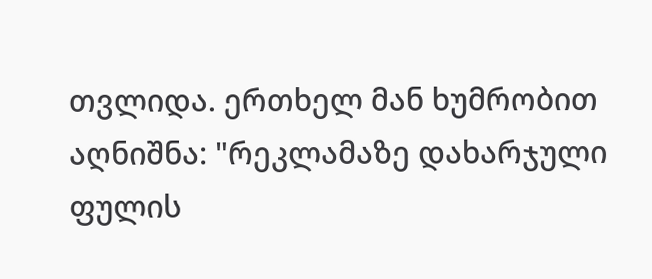თვლიდა. ერთხელ მან ხუმრობით აღნიშნა: "რეკლამაზე დახარჯული ფულის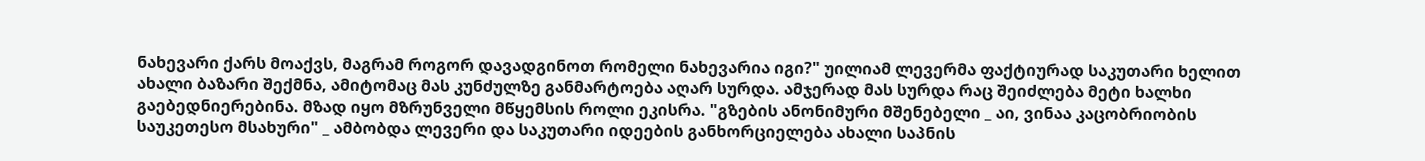ნახევარი ქარს მოაქვს, მაგრამ როგორ დავადგინოთ რომელი ნახევარია იგი?" უილიამ ლევერმა ფაქტიურად საკუთარი ხელით ახალი ბაზარი შექმნა, ამიტომაც მას კუნძულზე განმარტოება აღარ სურდა. ამჯერად მას სურდა რაც შეიძლება მეტი ხალხი გაებედნიერებინა. მზად იყო მზრუნველი მწყემსის როლი ეკისრა. "გზების ანონიმური მშენებელი _ აი, ვინაა კაცობრიობის საუკეთესო მსახური" _ ამბობდა ლევერი და საკუთარი იდეების განხორციელება ახალი საპნის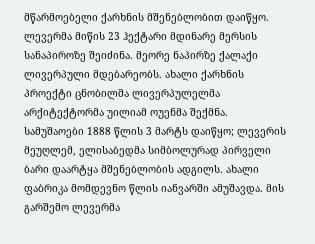მწარმოებელი ქარხნის მშენებლობით დაიწყო. ლევერმა მიწის 23 ჰექტარი მდინარე მერსის სანაპიროზე შეიძინა. მეორე ნაპირზე ქალაქი ლივერპული მდებარეობს. ახალი ქარხნის პროექტი ცნობილმა ლივერპულელმა არქიტექტორმა უილიამ ოუენმა შექმნა. სამუშაოები 1888 წლის 3 მარტს დაიწყო; ლევერის მეუღლემ, ელისაბედმა სიმბოლურად პირველი ბარი დაარტყა მშენებლობის ადგილს. ახალი ფაბრიკა მომდევნო წლის იანვარში ამუშავდა. მის გარშემო ლევერმა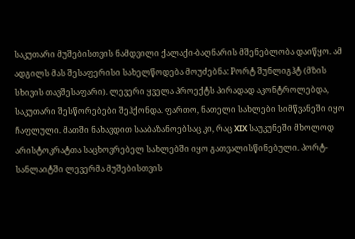საკუთარი მუშებისთვის ნამდვილი ქალაქი-ბაღნარის მშენებლობა დაიწყო. ამ ადგილს მას შესაფერისი სახელწოდება მოუძებნა: Pორტ შუნლიგჰტ (მზის სხივის თავშესაფარი). ლევერი ყველა პროექტს პირადად აკონტროლებდა, საკუთარი შესწორებები შეჰქონდა. ფართო, ნათელი სახლები სიმწვანეში იყო ჩაფლული. მათში ნახავდით სააბაზანოებსაც კი, რაც XIX საუკუნეში მხოლოდ არისტოკრატთა საცხოვრებელ სახლებში იყო გათვალისწინებული. პორტ-სანლაიტში ლევერმა მუშებისთვის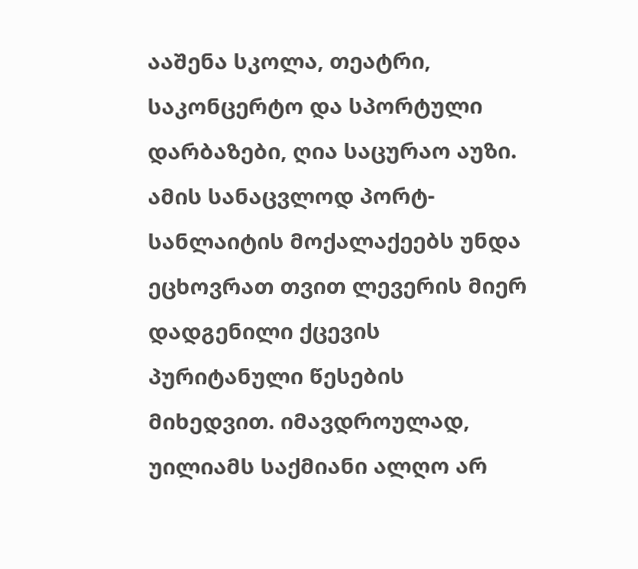ააშენა სკოლა, თეატრი, საკონცერტო და სპორტული დარბაზები, ღია საცურაო აუზი. ამის სანაცვლოდ პორტ-სანლაიტის მოქალაქეებს უნდა ეცხოვრათ თვით ლევერის მიერ დადგენილი ქცევის პურიტანული წესების მიხედვით. იმავდროულად, უილიამს საქმიანი ალღო არ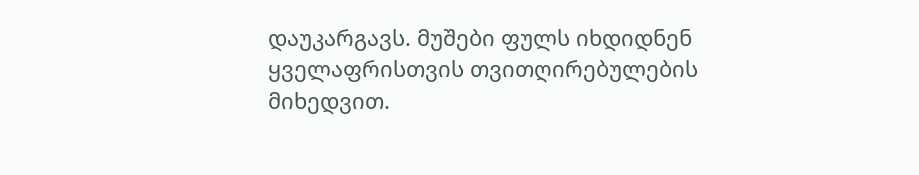დაუკარგავს. მუშები ფულს იხდიდნენ ყველაფრისთვის თვითღირებულების მიხედვით.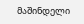მაშინდელი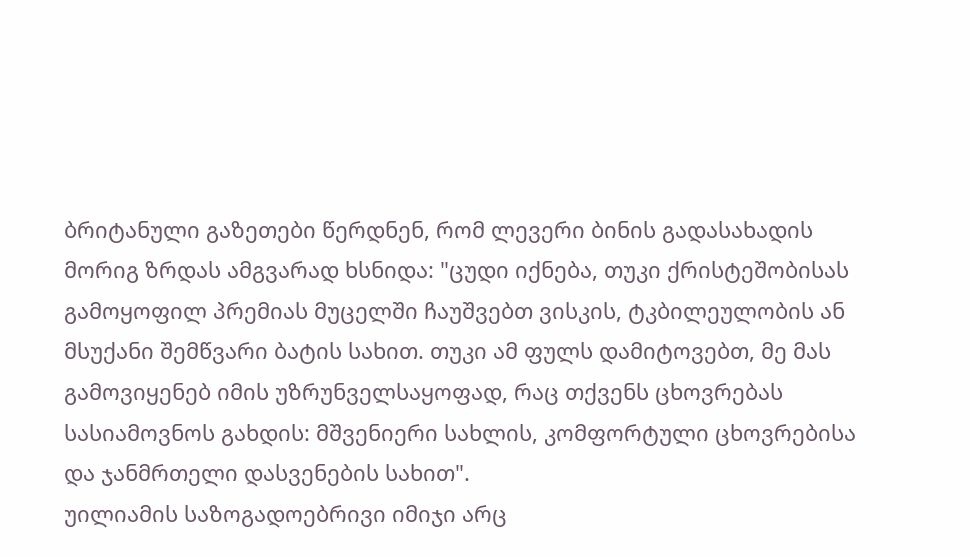ბრიტანული გაზეთები წერდნენ, რომ ლევერი ბინის გადასახადის მორიგ ზრდას ამგვარად ხსნიდა: "ცუდი იქნება, თუკი ქრისტეშობისას გამოყოფილ პრემიას მუცელში ჩაუშვებთ ვისკის, ტკბილეულობის ან მსუქანი შემწვარი ბატის სახით. თუკი ამ ფულს დამიტოვებთ, მე მას გამოვიყენებ იმის უზრუნველსაყოფად, რაც თქვენს ცხოვრებას სასიამოვნოს გახდის: მშვენიერი სახლის, კომფორტული ცხოვრებისა და ჯანმრთელი დასვენების სახით".
უილიამის საზოგადოებრივი იმიჯი არც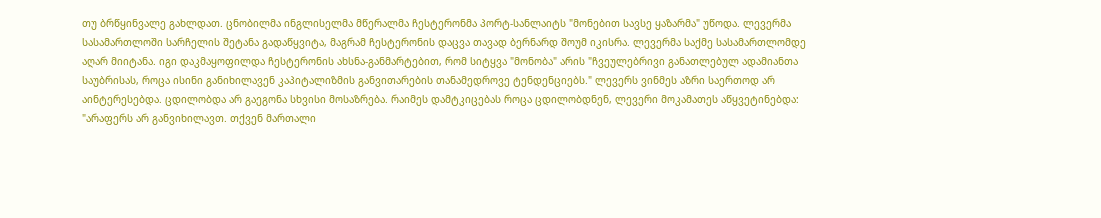თუ ბრწყინვალე გახლდათ. ცნობილმა ინგლისელმა მწერალმა ჩესტერონმა პორტ-სანლაიტს "მონებით სავსე ყაზარმა" უწოდა. ლევერმა სასამართლოში სარჩელის შეტანა გადაწყვიტა, მაგრამ ჩესტერონის დაცვა თავად ბერნარდ შოუმ იკისრა. ლევერმა საქმე სასამართლომდე აღარ მიიტანა. იგი დაკმაყოფილდა ჩესტერონის ახსნა-განმარტებით, რომ სიტყვა "მონობა" არის "ჩვეულებრივი განათლებულ ადამიანთა საუბრისას, როცა ისინი განიხილავენ კაპიტალიზმის განვითარების თანამედროვე ტენდენციებს." ლევერს ვინმეს აზრი საერთოდ არ აინტერესებდა. ცდილობდა არ გაეგონა სხვისი მოსაზრება. რაიმეს დამტკიცებას როცა ცდილობდნენ, ლევერი მოკამათეს აწყვეტინებდა: "არაფერს არ განვიხილავთ. თქვენ მართალი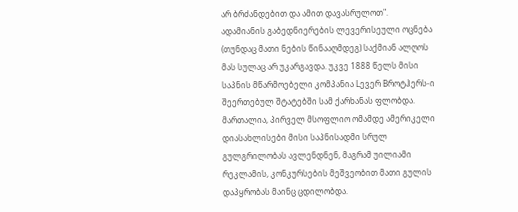არ ბრძანდებით და ამით დავასრულოთ".
ადამიანის გაბედნიერების ლევერისეული ოცნება (თუნდაც მათი ნების წინააღმდეგ) საქმიან ალღოს მას სულაც არ უკარგავდა. უკვე 1888 წელს მისი საპნის მწარმოებელი კომპანია Lევერ Bროტჰერს-ი შეერთებულ შტატებში სამ ქარხანას ფლობდა. მართალია, პირველ მსოფლიო ომამდე ამერიკელი დიასახლისები მისი საპნისადმი სრულ გულგრილობას ავლენდნენ, მაგრამ უილიამი რეკლამის, კონკურსების მეშვეობით მათი გულის დაპყრობას მაინც ცდილობდა.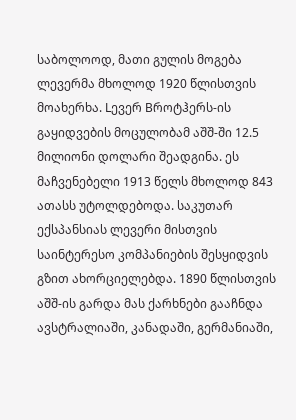საბოლოოდ, მათი გულის მოგება ლევერმა მხოლოდ 1920 წლისთვის მოახერხა. Lევერ Bროტჰერს-ის გაყიდვების მოცულობამ აშშ-ში 12.5 მილიონი დოლარი შეადგინა. ეს მაჩვენებელი 1913 წელს მხოლოდ 843 ათასს უტოლდებოდა. საკუთარ ექსპანსიას ლევერი მისთვის საინტერესო კომპანიების შესყიდვის გზით ახორციელებდა. 1890 წლისთვის აშშ-ის გარდა მას ქარხნები გააჩნდა ავსტრალიაში, კანადაში, გერმანიაში,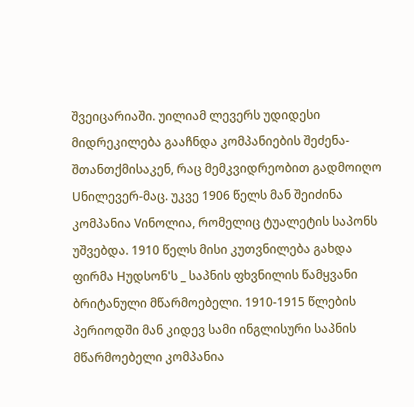შვეიცარიაში. უილიამ ლევერს უდიდესი მიდრეკილება გააჩნდა კომპანიების შეძენა-შთანთქმისაკენ, რაც მემკვიდრეობით გადმოიღო Uნილევერ-მაც. უკვე 1906 წელს მან შეიძინა კომპანია Vინოლია, რომელიც ტუალეტის საპონს უშვებდა. 1910 წელს მისი კუთვნილება გახდა ფირმა Hუდსონ'ს _ საპნის ფხვნილის წამყვანი ბრიტანული მწარმოებელი. 1910-1915 წლების პერიოდში მან კიდევ სამი ინგლისური საპნის მწარმოებელი კომპანია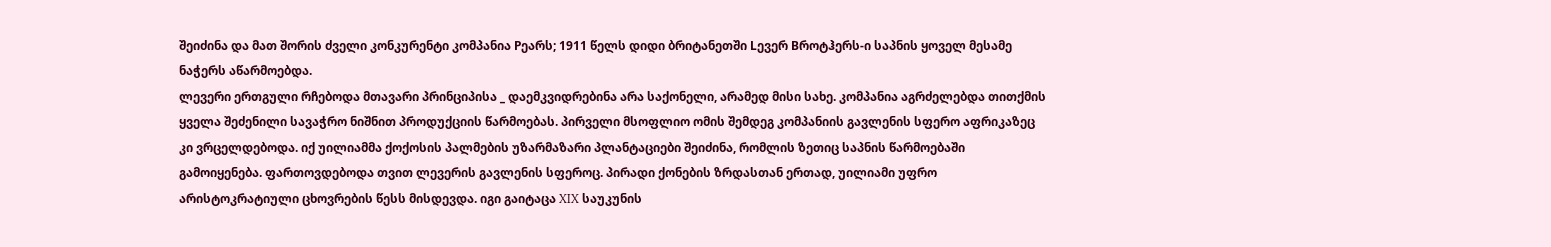შეიძინა და მათ შორის ძველი კონკურენტი კომპანია Pეარს; 1911 წელს დიდი ბრიტანეთში Lევერ Bროტჰერს-ი საპნის ყოველ მესამე ნაჭერს აწარმოებდა.
ლევერი ერთგული რჩებოდა მთავარი პრინციპისა _ დაემკვიდრებინა არა საქონელი, არამედ მისი სახე. კომპანია აგრძელებდა თითქმის ყველა შეძენილი სავაჭრო ნიშნით პროდუქციის წარმოებას. პირველი მსოფლიო ომის შემდეგ კომპანიის გავლენის სფერო აფრიკაზეც კი ვრცელდებოდა. იქ უილიამმა ქოქოსის პალმების უზარმაზარი პლანტაციები შეიძინა, რომლის ზეთიც საპნის წარმოებაში გამოიყენება. ფართოვდებოდა თვით ლევერის გავლენის სფეროც. პირადი ქონების ზრდასთან ერთად, უილიამი უფრო არისტოკრატიული ცხოვრების წესს მისდევდა. იგი გაიტაცა XIX საუკუნის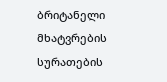ბრიტანელი მხატვრების სურათების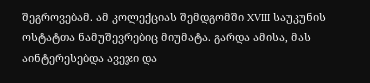შეგროვებამ. ამ კოლექციას შემდგომში XVIII საუკუნის ოსტატთა ნამუშევრებიც მიუმატა. გარდა ამისა, მას აინტერესებდა ავეჯი და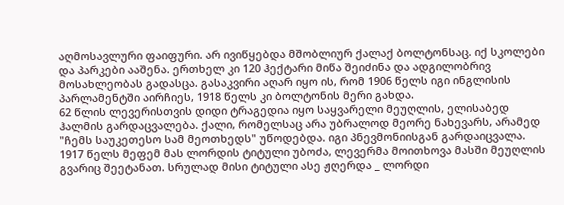აღმოსავლური ფაიფური. არ ივიწყებდა მშობლიურ ქალაქ ბოლტონსაც. იქ სკოლები და პარკები ააშენა. ერთხელ კი 120 ჰექტარი მიწა შეიძინა და ადგილობრივ მოსახლეობას გადასცა. გასაკვირი აღარ იყო ის, რომ 1906 წელს იგი ინგლისის პარლამენტში აირჩიეს, 1918 წელს კი ბოლტონის მერი გახდა.
62 წლის ლევერისთვის დიდი ტრაგედია იყო საყვარელი მეუღლის, ელისაბედ ჰალმის გარდაცვალება. ქალი, რომელსაც არა უბრალოდ მეორე ნახევარს, არამედ "ჩემს საუკეთესო სამ მეოთხედს" უწოდებდა. იგი პნევმონიისგან გარდაიცვალა.
1917 წელს მეფემ მას ლორდის ტიტული უბოძა, ლევერმა მოითხოვა მასში მეუღლის გვარიც შეეტანათ. სრულად მისი ტიტული ასე ჟღერდა _ ლორდი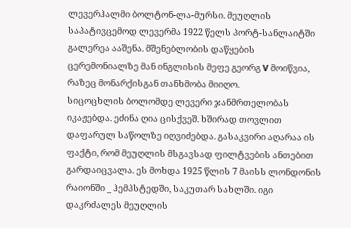ლევერჰალმი ბოლტონ-ლა-მურსი. მეუღლის საპატივცემოდ ლევერმა 1922 წელს პორტ-სანლაიტში გალერეა ააშენა. მშენებლობის დაწყების ცერემონიალზე მან ინგლისის მეფე გეორგ V მოიწვია, რაზეც მონარქისგან თანხმობა მიიღო.
სიცოცხლის ბოლომდე ლევერი ჯანმრთელობას იკაჟებდა. ეძინა ღია ცისქვეშ. ხშირად თოვლით დაფარულ საწოლზე იღვიძებდა. გასაკვირი აღარაა ის ფაქტი, რომ მეუღლის მსგავსად ფილტვების ანთებით გარდაიცვალა. ეს მოხდა 1925 წლის 7 მაისს ლონდონის რაიონში _ ჰემპსტედში, საკუთარ სახლში. იგი დაკრძალეს მეუღლის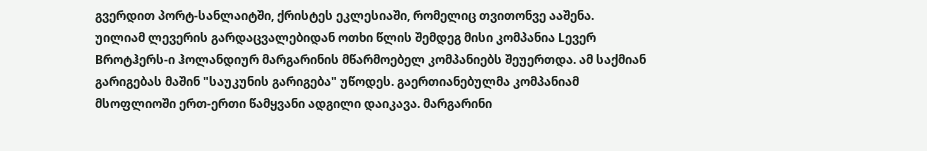გვერდით პორტ-სანლაიტში, ქრისტეს ეკლესიაში, რომელიც თვითონვე ააშენა.
უილიამ ლევერის გარდაცვალებიდან ოთხი წლის შემდეგ მისი კომპანია Lევერ Bროტჰერს-ი ჰოლანდიურ მარგარინის მწარმოებელ კომპანიებს შეუერთდა. ამ საქმიან გარიგებას მაშინ "საუკუნის გარიგება" უწოდეს. გაერთიანებულმა კომპანიამ მსოფლიოში ერთ-ერთი წამყვანი ადგილი დაიკავა. მარგარინი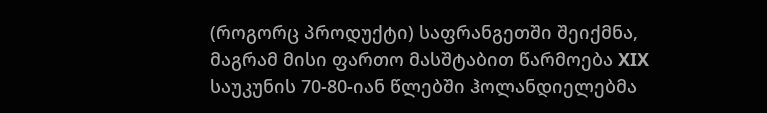(როგორც პროდუქტი) საფრანგეთში შეიქმნა, მაგრამ მისი ფართო მასშტაბით წარმოება XIX საუკუნის 70-80-იან წლებში ჰოლანდიელებმა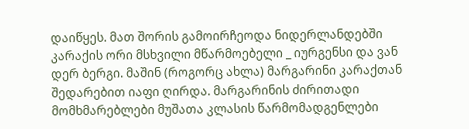დაიწყეს. მათ შორის გამოირჩეოდა ნიდერლანდებში კარაქის ორი მსხვილი მწარმოებელი _ იურგენსი და ვან დერ ბერგი. მაშინ (როგორც ახლა) მარგარინი კარაქთან შედარებით იაფი ღირდა. მარგარინის ძირითადი მომხმარებლები მუშათა კლასის წარმომადგენლები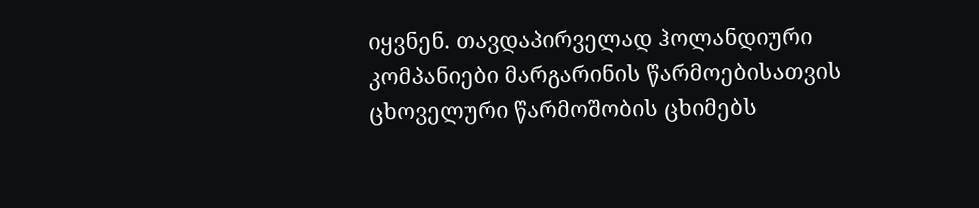იყვნენ. თავდაპირველად ჰოლანდიური კომპანიები მარგარინის წარმოებისათვის ცხოველური წარმოშობის ცხიმებს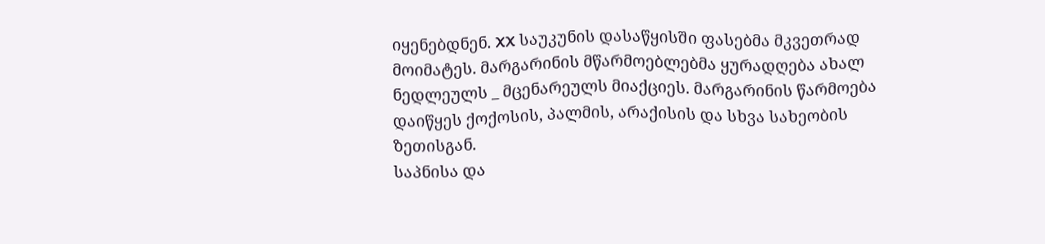იყენებდნენ. XX საუკუნის დასაწყისში ფასებმა მკვეთრად მოიმატეს. მარგარინის მწარმოებლებმა ყურადღება ახალ ნედლეულს _ მცენარეულს მიაქციეს. მარგარინის წარმოება დაიწყეს ქოქოსის, პალმის, არაქისის და სხვა სახეობის ზეთისგან.
საპნისა და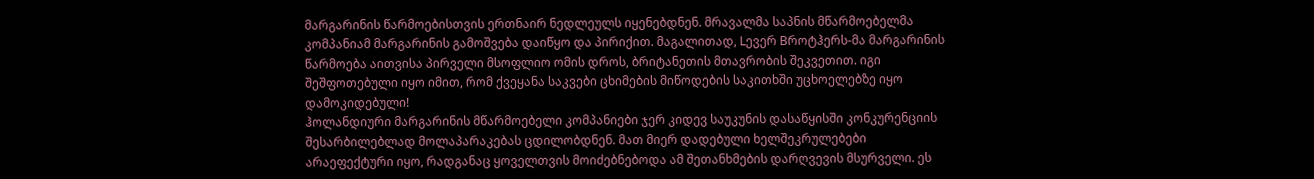მარგარინის წარმოებისთვის ერთნაირ ნედლეულს იყენებდნენ. მრავალმა საპნის მწარმოებელმა კომპანიამ მარგარინის გამოშვება დაიწყო და პირიქით. მაგალითად, Lევერ Bროტჰერს-მა მარგარინის წარმოება აითვისა პირველი მსოფლიო ომის დროს, ბრიტანეთის მთავრობის შეკვეთით. იგი შეშფოთებული იყო იმით, რომ ქვეყანა საკვები ცხიმების მიწოდების საკითხში უცხოელებზე იყო დამოკიდებული!
ჰოლანდიური მარგარინის მწარმოებელი კომპანიები ჯერ კიდევ საუკუნის დასაწყისში კონკურენციის შესარბილებლად მოლაპარაკებას ცდილობდნენ. მათ მიერ დადებული ხელშეკრულებები არაეფექტური იყო, რადგანაც ყოველთვის მოიძებნებოდა ამ შეთანხმების დარღვევის მსურველი. ეს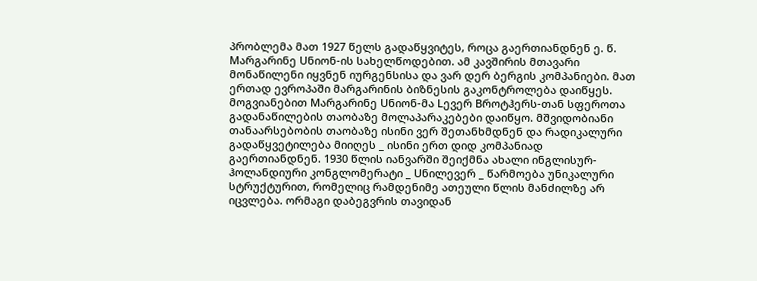პრობლემა მათ 1927 წელს გადაწყვიტეს, როცა გაერთიანდნენ ე. წ. Mარგარინე Uნიონ-ის სახელწოდებით. ამ კავშირის მთავარი მონაწილენი იყვნენ იურგენსისა და ვარ დერ ბერგის კომპანიები. მათ ერთად ევროპაში მარგარინის ბიზნესის გაკონტროლება დაიწყეს. მოგვიანებით Mარგარინე Uნიონ-მა Lევერ Bროტჰერს-თან სფეროთა გადანაწილების თაობაზე მოლაპარაკებები დაიწყო. მშვიდობიანი თანაარსებობის თაობაზე ისინი ვერ შეთანხმდნენ და რადიკალური გადაწყვეტილება მიიღეს _ ისინი ერთ დიდ კომპანიად გაერთიანდნენ. 1930 წლის იანვარში შეიქმნა ახალი ინგლისურ-ჰოლანდიური კონგლომერატი _ Uნილევერ _ წარმოება უნიკალური სტრუქტურით, რომელიც რამდენიმე ათეული წლის მანძილზე არ იცვლება. ორმაგი დაბეგვრის თავიდან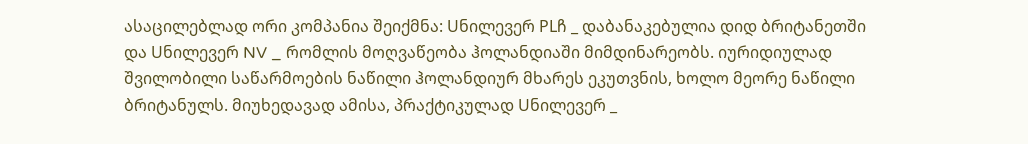ასაცილებლად ორი კომპანია შეიქმნა: Uნილევერ PLჩ _ დაბანაკებულია დიდ ბრიტანეთში და Uნილევერ NV _ რომლის მოღვაწეობა ჰოლანდიაში მიმდინარეობს. იურიდიულად შვილობილი საწარმოების ნაწილი ჰოლანდიურ მხარეს ეკუთვნის, ხოლო მეორე ნაწილი ბრიტანულს. მიუხედავად ამისა, პრაქტიკულად Uნილევერ _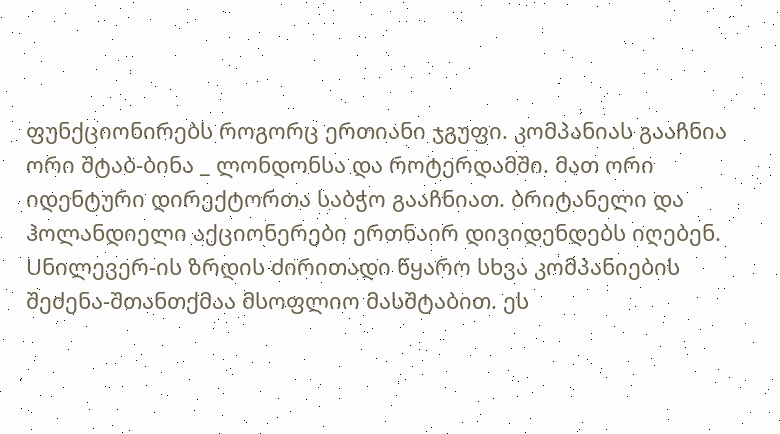ფუნქციონირებს როგორც ერთიანი ჯგუფი. კომპანიას გააჩნია ორი შტაბ-ბინა _ ლონდონსა და როტერდამში. მათ ორი იდენტური დირექტორთა საბჭო გააჩნიათ. ბრიტანელი და ჰოლანდიელი აქციონერები ერთნაირ დივიდენდებს იღებენ.
Uნილევერ-ის ზრდის ძირითადი წყარო სხვა კომპანიების შეძენა-შთანთქმაა მსოფლიო მასშტაბით. ეს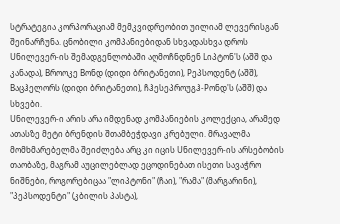სტრატეგია კორპორაციამ მემკვიდრეობით უილიამ ლევერისგან შეინარჩუნა. ცნობილი კომპანიებიდან სხვადასხვა დროს Uნილევერ-ის შემადგენლობაში აღმოჩნდნენ Lიპტონ'ს (აშშ და კანადა), Bროოკე Bონდ (დიდი ბრიტანეთი), Pეპსოდენტ (აშშ), Bაცჰელორს (დიდი ბრიტანეთი), ჩჰესეპროუგჰ-Pონდ'ს (აშშ) და სხვები.
Uნილევერ-ი არის არა იმდენად კომპანიების კოლექცია, არამედ ათასზე მეტი ბრენდის შთამბეჭდავი კრებული. მრავალმა მომხმარებელმა შეიძლება არც კი იცის Uნილევერ-ის არსებობის თაობაზე, მაგრამ აუცილებლად ეცოდინებათ ისეთი სავაჭრო ნიშნები, როგორებიცაა "ლიპტონი" (ჩაი), "რამა" (მარგარინი), "პეპსოდენტი" (კბილის პასტა),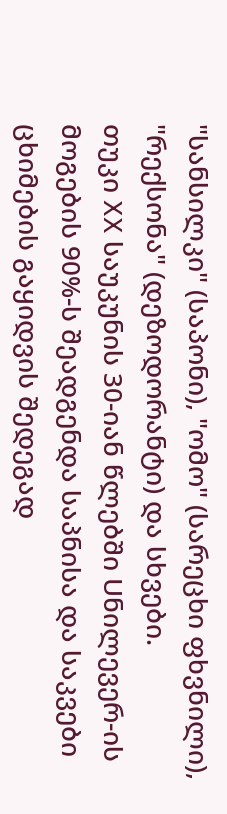"სანსილკი" (საპონი), "ომო" (სარეცხი ფხვნილი), "რექსონა" (დეზოდორანტი) და სხვები.
თუკი XX საუკუნის 30-იან წლებში Uნილევერ-ის მოგების 90%-ს შეადგენდა საპნისა და საკვები ცხიმების გაყიდვის შედეგად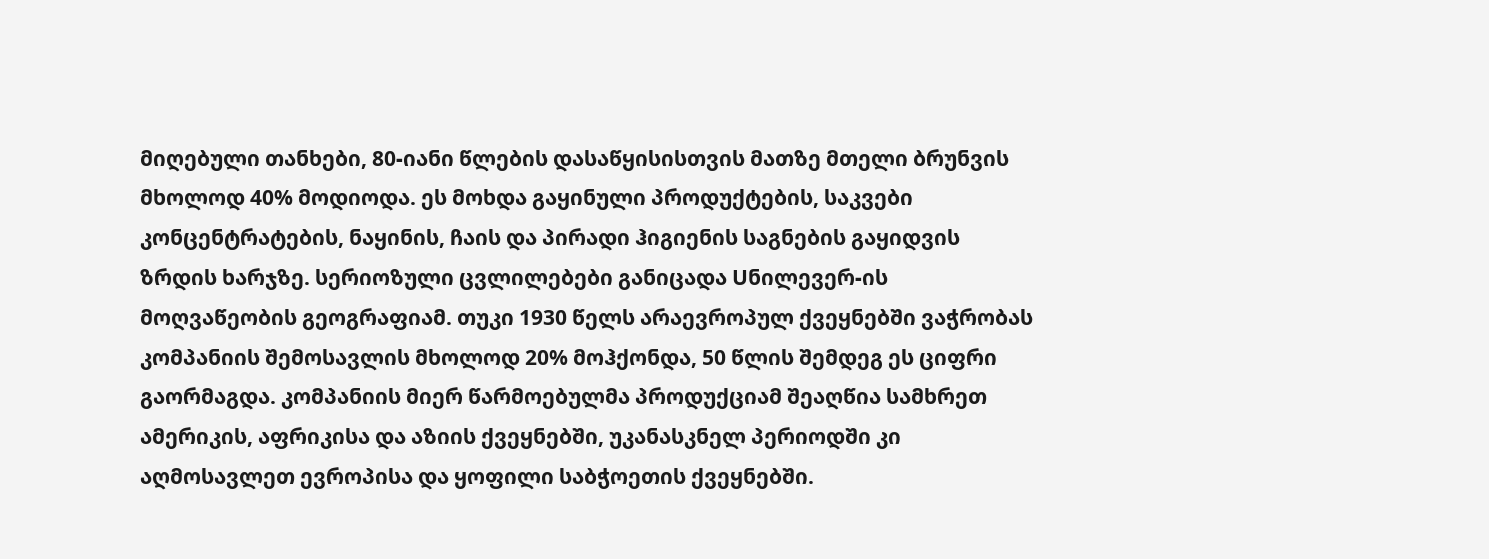მიღებული თანხები, 80-იანი წლების დასაწყისისთვის მათზე მთელი ბრუნვის მხოლოდ 40% მოდიოდა. ეს მოხდა გაყინული პროდუქტების, საკვები კონცენტრატების, ნაყინის, ჩაის და პირადი ჰიგიენის საგნების გაყიდვის ზრდის ხარჯზე. სერიოზული ცვლილებები განიცადა Uნილევერ-ის მოღვაწეობის გეოგრაფიამ. თუკი 1930 წელს არაევროპულ ქვეყნებში ვაჭრობას კომპანიის შემოსავლის მხოლოდ 20% მოჰქონდა, 50 წლის შემდეგ ეს ციფრი გაორმაგდა. კომპანიის მიერ წარმოებულმა პროდუქციამ შეაღწია სამხრეთ ამერიკის, აფრიკისა და აზიის ქვეყნებში, უკანასკნელ პერიოდში კი აღმოსავლეთ ევროპისა და ყოფილი საბჭოეთის ქვეყნებში.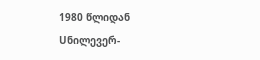1980 წლიდან Uნილევერ-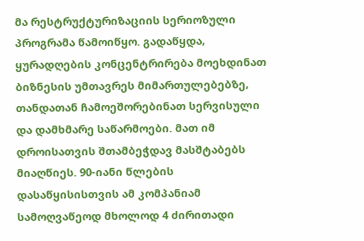მა რესტრუქტურიზაციის სერიოზული პროგრამა წამოიწყო. გადაწყდა, ყურადღების კონცენტრირება მოეხდინათ ბიზნესის უმთავრეს მიმართულებებზე, თანდათან ჩამოეშორებინათ სერვისული და დამხმარე საწარმოები. მათ იმ დროისათვის შთამბეჭდავ მასშტაბებს მიაღწიეს. 90-იანი წლების დასაწყისისთვის ამ კომპანიამ სამოღვაწეოდ მხოლოდ 4 ძირითადი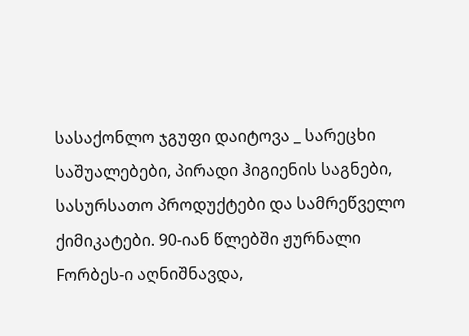სასაქონლო ჯგუფი დაიტოვა _ სარეცხი საშუალებები, პირადი ჰიგიენის საგნები, სასურსათო პროდუქტები და სამრეწველო ქიმიკატები. 90-იან წლებში ჟურნალი Fორბეს-ი აღნიშნავდა,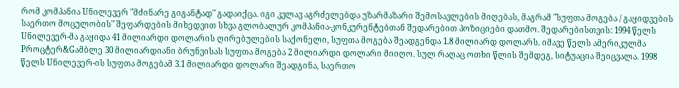რომ კომპანია Uნილევერ "მძინარე გიგანტად" გადაიქცა. იგი კვლავ აგრძელებდა უზარმაზარი შემოსავლების მიღებას, მაგრამ "სუფთა მოგება / გაყიდვების საერთო მოცულობის" შეფარდების მიხედვით სხვა გლობალურ კომპანია-კონკურენტებთან შედარებით პოზიციები დათმო. შედარებისთვის: 1994 წელს Uნილევერ-მა გაყიდა 41 მილიარდი დოლარის ღირებულების საქონელი, სუფთა მოგება შეადგენდა 1.8 მილიარდ დოლარს. იმავე წელს ამერიკულმა Pროცტერ&Gამბლე 30 მილიარდიანი ბრუნვისას სუფთა მოგება 2 მილიარდი დოლარი მიიღო. სულ რაღაც ოთხი წლის შემდეგ, სიტუაცია შეიცვალა. 1998 წელს Uნილევერ-ის სუფთა მოგებამ 3.1 მილიარდი დოლარი შეადგინა, საერთო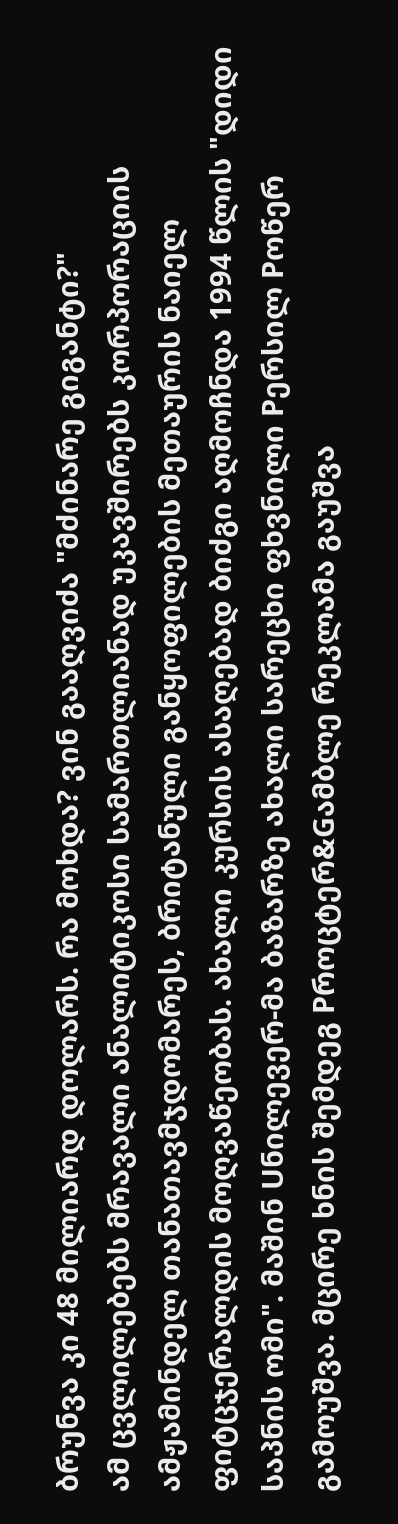ბრუნვა კი 48 მილიარდ დოლარს. რა მოხდა? ვინ გააღვიძა "მძინარე გიგანტი?"
ამ ცვლილებებს მრავალი ანალიტიკოსი სამართლიანად უკავშირებს კორპორაციის ამჟამინდელ თანათავმჯდომარეს, ბრიტანული განყოფილების მეთაურის ნაიელ ფიტცჯერალდის მოღვაწეობას. ახალი კურსის ასაღებად ბიძგი აღმოჩნდა 1994 წლის "დიდი საპნის ომი". მაშინ Uნილევერ-მა ბაზარზე ახალი სარეცხი ფხვნილი Pერსილ Pოწერ გამოუშვა. მცირე ხნის შემდეგ Pროცტერ&Gამბლე რეკლამა გაუშვა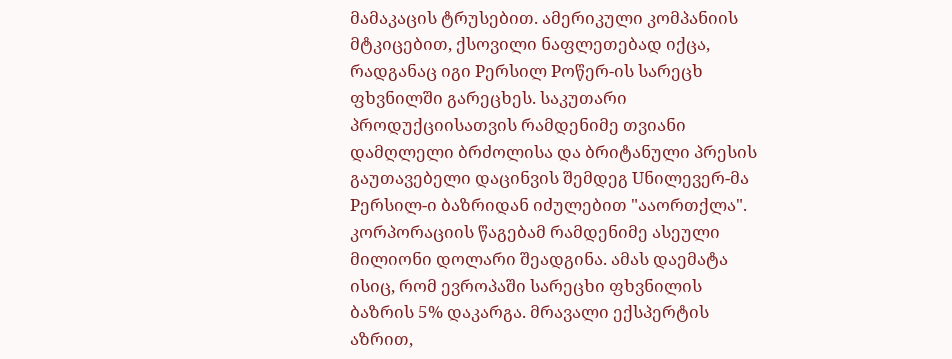მამაკაცის ტრუსებით. ამერიკული კომპანიის მტკიცებით, ქსოვილი ნაფლეთებად იქცა, რადგანაც იგი Pერსილ Pოწერ-ის სარეცხ ფხვნილში გარეცხეს. საკუთარი პროდუქციისათვის რამდენიმე თვიანი დამღლელი ბრძოლისა და ბრიტანული პრესის გაუთავებელი დაცინვის შემდეგ Uნილევერ-მა Pერსილ-ი ბაზრიდან იძულებით "ააორთქლა". კორპორაციის წაგებამ რამდენიმე ასეული მილიონი დოლარი შეადგინა. ამას დაემატა ისიც, რომ ევროპაში სარეცხი ფხვნილის ბაზრის 5% დაკარგა. მრავალი ექსპერტის აზრით,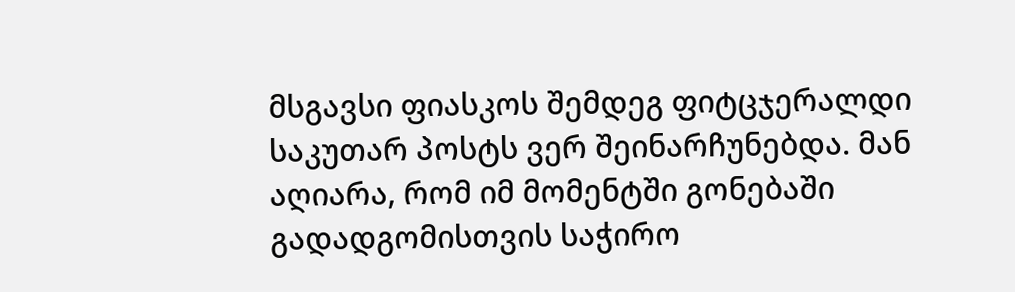მსგავსი ფიასკოს შემდეგ ფიტცჯერალდი საკუთარ პოსტს ვერ შეინარჩუნებდა. მან აღიარა, რომ იმ მომენტში გონებაში გადადგომისთვის საჭირო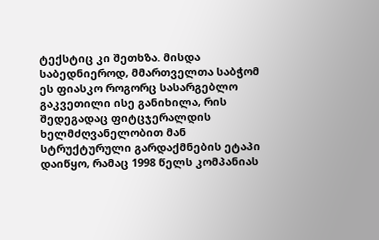ტექსტიც კი შეთხზა. მისდა საბედნიეროდ, მმართველთა საბჭომ ეს ფიასკო როგორც სასარგებლო გაკვეთილი ისე განიხილა, რის შედეგადაც ფიტცჯერალდის ხელმძღვანელობით მან სტრუქტურული გარდაქმნების ეტაპი დაიწყო, რამაც 1998 წელს კომპანიას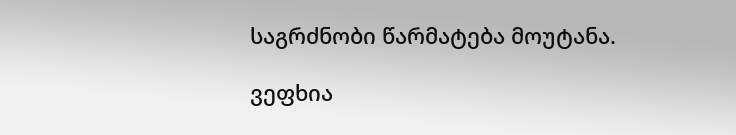საგრძნობი წარმატება მოუტანა.

ვეფხია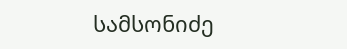სამსონიძე